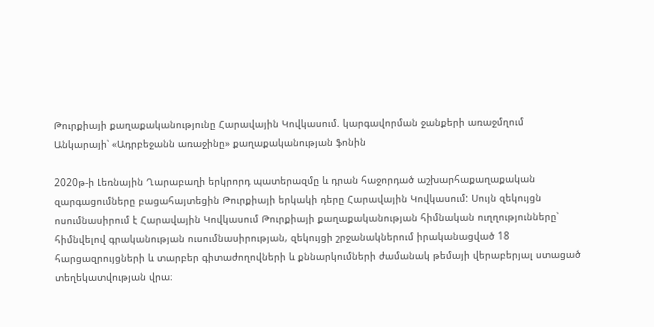Թուրքիայի քաղաքականությունը Հարավային Կովկասում. կարգավորման ջանքերի առաջմղում Անկարայի՝ «Ադրբեջանն առաջինը» քաղաքականության ֆոնին

2020թ-ի Լեռնային Ղարաբաղի երկրորդ պատերազմը և դրան հաջորդած աշխարհաքաղաքական զարգացումները բացահայտեցին Թուրքիայի երկակի դերը Հարավային Կովկասում: Սույն զեկույցն ոսումնասիրում է Հարավային Կովկասում Թուրքիայի քաղաքականության հիմնական ուղղությունները՝ հիմնվելով գրականության ուսումնասիրության, զեկույցի շրջանակներում իրականացված 18 հարցազրույցների և տարբեր գիտաժողովների և քննարկումների ժամանակ թեմայի վերաբերյալ ստացած տեղեկատվության վրա։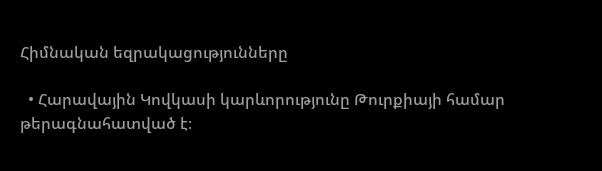Հիմնական եզրակացությունները

  • Հարավային Կովկասի կարևորությունը Թուրքիայի համար թերագնահատված է։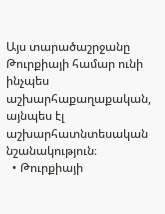Այս տարածաշրջանը Թուրքիայի համար ունի ինչպես աշխարհաքաղաքական, այնպես էլ աշխարհատնտեսական նշանակություն։
  • Թուրքիայի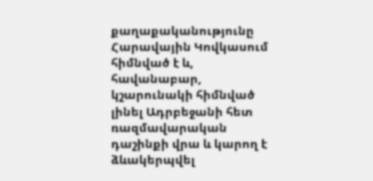քաղաքականությունը Հարավային Կովկասում հիմնված է և, հավանաբար, կշարունակի հիմնված լինել Ադրբեջանի հետ ռազմավարական դաշինքի վրա և կարող է ձևակերպվել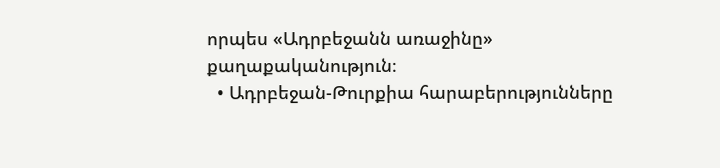որպես «Ադրբեջանն առաջինը» քաղաքականություն։
  • Ադրբեջան-Թուրքիա հարաբերությունները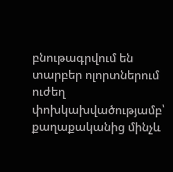բնութագրվում են տարբեր ոլորտներում ուժեղ փոխկախվածությամբ՝ քաղաքականից մինչև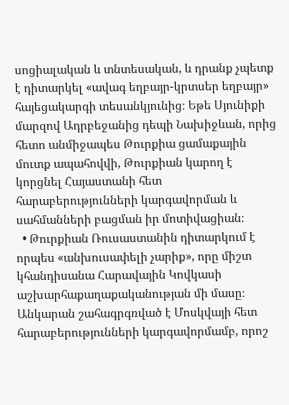սոցիալական և տնտեսական, և դրանք չպետք է դիտարկել «ավագ եղբայր-կրտսեր եղբայր» հայեցակարգի տեսանկյունից։ Եթե Սյունիքի մարզով Ադրբեջանից դեպի Նախիջևան, որից հետո անմիջապես Թուրքիա ցամաքային մուտք ապահովվի, Թուրքիան կարող է կորցնել Հայաստանի հետ հարաբերությունների կարգավորման և սահմանների բացման իր մոտիվացիան։
  • Թուրքիան Ռուսաստանին դիտարկում է որպես «անխուսափելի չարիք», որը միշտ կհանդիսանա Հարավային Կովկասի աշխարհաքաղաքականության մի մասը։ Անկարան շահագրգռված է Մոսկվայի հետ հարաբերությունների կարգավորմամբ, որոշ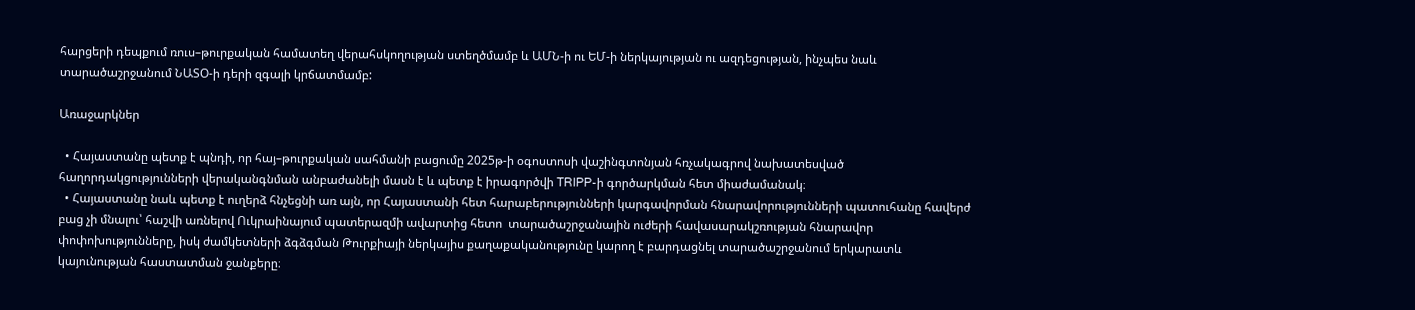հարցերի դեպքում ռուս–թուրքական համատեղ վերահսկողության ստեղծմամբ և ԱՄՆ-ի ու ԵՄ-ի ներկայության ու ազդեցության, ինչպես նաև տարածաշրջանում ՆԱՏՕ-ի դերի զգալի կրճատմամբ:

Առաջարկներ

  • Հայաստանը պետք է պնդի, որ հայ–թուրքական սահմանի բացումը 2025թ-ի օգոստոսի վաշինգտոնյան հռչակագրով նախատեսված հաղորդակցությունների վերականգնման անբաժանելի մասն է և պետք է իրագործվի TRIPP-ի գործարկման հետ միաժամանակ։
  • Հայաստանը նաև պետք է ուղերձ հնչեցնի առ այն, որ Հայաստանի հետ հարաբերությունների կարգավորման հնարավորությունների պատուհանը հավերժ բաց չի մնալու՝ հաշվի առնելով Ուկրաինայում պատերազմի ավարտից հետո  տարածաշրջանային ուժերի հավասարակշռության հնարավոր փոփոխությունները, իսկ ժամկետների ձգձգման Թուրքիայի ներկայիս քաղաքականությունը կարող է բարդացնել տարածաշրջանում երկարատև կայունության հաստատման ջանքերը։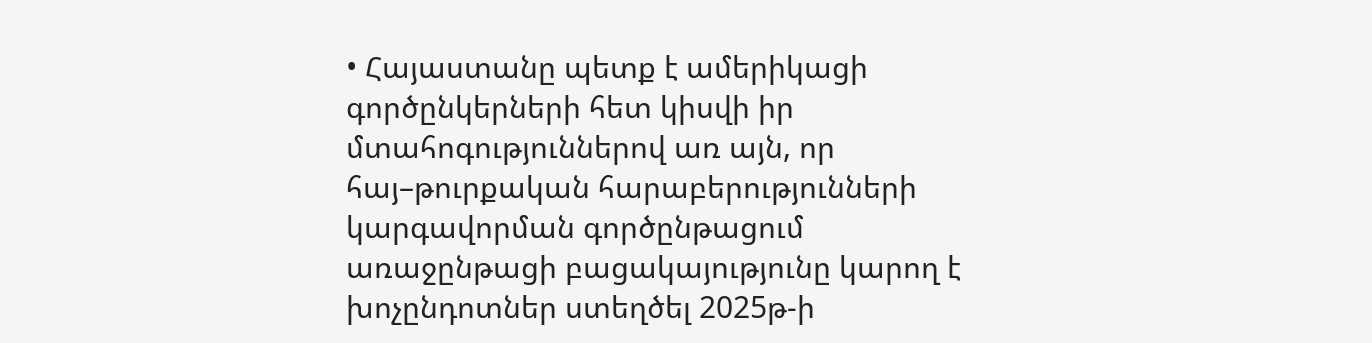• Հայաստանը պետք է ամերիկացի գործընկերների հետ կիսվի իր մտահոգություններով առ այն, որ հայ–թուրքական հարաբերությունների կարգավորման գործընթացում առաջընթացի բացակայությունը կարող է խոչընդոտներ ստեղծել 2025թ-ի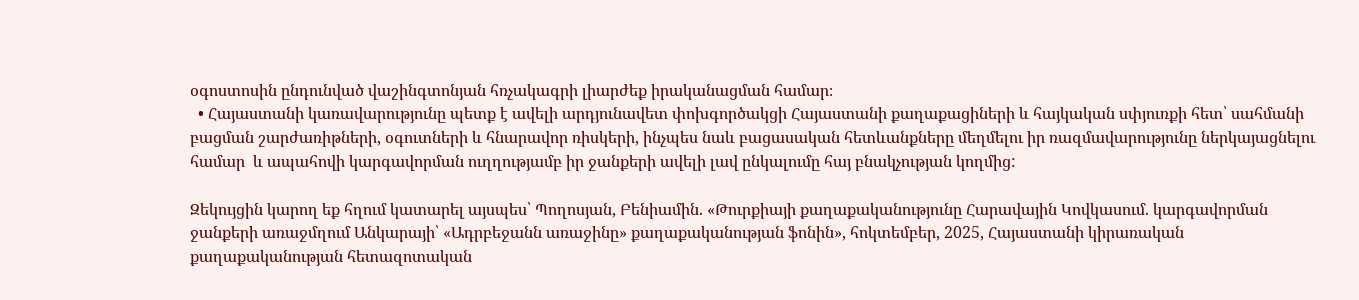օգոստոսին ընդունված վաշինգտոնյան հռչակագրի լիարժեք իրականացման համար։
  • Հայաստանի կառավարությունը պետք է ավելի արդյունավետ փոխգործակցի Հայաստանի քաղաքացիների և հայկական սփյուռքի հետ՝ սահմանի բացման շարժառիթների, օգուտների և հնարավոր ռիսկերի, ինչպես նաև բացասական հետևանքները մեղմելու իր ռազմավարությունը ներկայացնելու համար  և ապահովի կարգավորման ուղղությամբ իր ջանքերի ավելի լավ ընկալումը հայ բնակչության կողմից:

Զեկույցին կարող եք հղում կատարել այսպես՝ Պողոսյան, Բենիամին. «Թուրքիայի քաղաքականությունը Հարավային Կովկասում. կարգավորման ջանքերի առաջմղում Անկարայի՝ «Ադրբեջանն առաջինը» քաղաքականության ֆոնին», հոկտեմբեր, 2025, Հայաստանի կիրառական քաղաքականության հետազոտական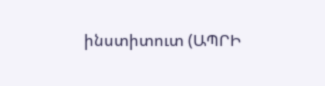ինստիտուտ (ԱՊՐԻ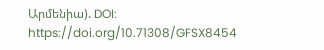Արմենիա). DOI: https://doi.org/10.71308/GFSX8454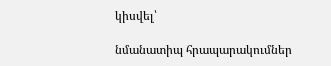կիսվել՝

նմանատիպ հրապարակումներ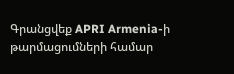Գրանցվեք APRI Armenia-ի թարմացումների համար